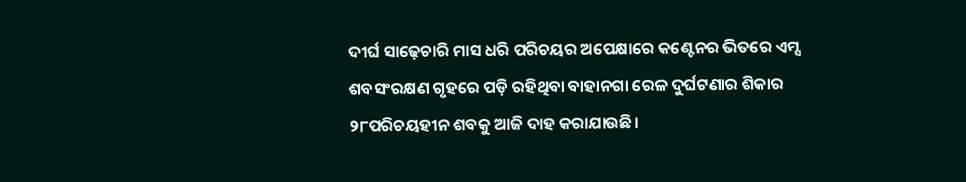ଦୀର୍ଘ ସାଢ଼େଚାରି ମାସ ଧରି ପରିଚୟର ଅପେକ୍ଷାରେ କଣ୍ଟେନର ଭିତରେ ଏମ୍ସ ଶବସଂରକ୍ଷଣ ଗୃହରେ ପଡ଼ି ରହିଥିବା ବାହାନଗା ରେଳ ଦୁର୍ଘଟଣାର ଶିକାର ୨୮ପରିଚୟହୀନ ଶବକୁ ଆଜି ଦାହ କରାଯାଉଛି।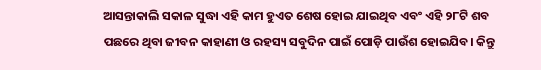ଆସନ୍ତାକାଲି ସକାଳ ସୁଦ୍ଧା ଏହି କାମ ହୁଏତ ଶେଷ ହୋଇ ଯାଇଥିବ ଏବଂ ଏହି ୨୮ଟି ଶବ ପଛରେ ଥିବା ଜୀବନ କାହାଣୀ ଓ ରହସ୍ୟ ସବୁଦିନ ପାଇଁ ପୋଡ଼ି ପାଉଁଶ ହୋଇଯିବ। କିନ୍ତୁ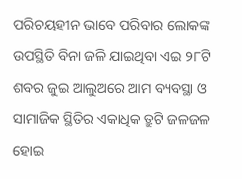ପରିଚୟହୀନ ଭାବେ ପରିବାର ଲୋକଙ୍କ ଉପସ୍ଥିତି ବିନା ଜଳି ଯାଇଥିବା ଏଇ ୨୮ଟି ଶବର ଜୁଇ ଆଲୁଅରେ ଆମ ବ୍ୟବସ୍ଥା ଓ ସାମାଜିକ ସ୍ଥିତିର ଏକାଧିକ ତ୍ରୁଟି ଜଳଜଳ ହୋଇ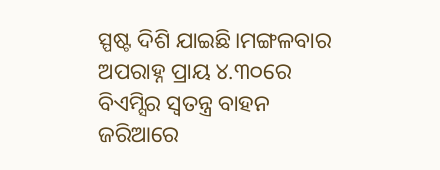ସ୍ପଷ୍ଟ ଦିଶି ଯାଇଛି।ମଙ୍ଗଳବାର ଅପରାହ୍ନ ପ୍ରାୟ ୪.୩୦ରେ ବିଏମ୍ସିର ସ୍ବତନ୍ତ୍ର ବାହନ ଜରିଆରେ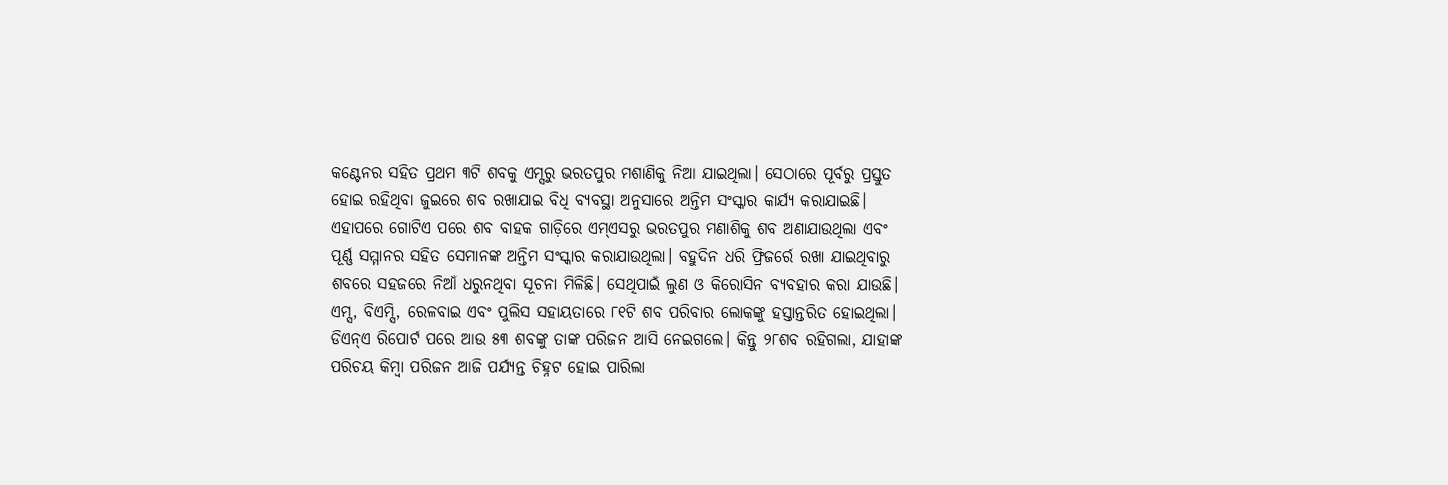କଣ୍ଟେନର ସହିତ ପ୍ରଥମ ୩ଟି ଶବକୁ ଏମ୍ସରୁ ଭରତପୁର ମଶାଣିକୁ ନିଆ ଯାଇଥିଲା। ସେଠାରେ ପୂର୍ବରୁ ପ୍ରସ୍ତୁତ ହୋଇ ରହିଥିବା ଜୁଇରେ ଶବ ରଖାଯାଇ ବିଧି ବ୍ୟବସ୍ଥା ଅନୁସାରେ ଅନ୍ତିମ ସଂସ୍କାର କାର୍ଯ୍ୟ କରାଯାଇଛି। ଏହାପରେ ଗୋଟିଏ ପରେ ଶବ ବାହକ ଗାଡ଼ିରେ ଏମ୍ଏସରୁ ଭରତପୁର ମଣାଶିକୁ ଶବ ଅଣାଯାଉଥିଲା ଏବଂ ପୂର୍ଣ୍ଣ ସମ୍ମାନର ସହିତ ସେମାନଙ୍କ ଅନ୍ତିମ ସଂସ୍କାର କରାଯାଉଥିଲା। ବହୁଦିନ ଧରି ଫ୍ରିଜର୍ରେ ରଖା ଯାଇଥିବାରୁ ଶବରେ ସହଜରେ ନିଆଁ ଧରୁନଥିବା ସୂଚନା ମିଳିଛି। ସେଥିପାଇଁ ଲୁଣ ଓ କିରୋସିନ ବ୍ୟବହାର କରା ଯାଉଛି।
ଏମ୍ସ, ବିଏମ୍ସି, ରେଳବାଇ ଏବଂ ପୁଲିସ ସହାୟତାରେ ୮୧ଟି ଶବ ପରିବାର ଲୋକଙ୍କୁ ହସ୍ତାନ୍ତରିତ ହୋଇଥିଲା। ଡିଏନ୍ଏ ରିପୋର୍ଟ ପରେ ଆଉ ୫୩ ଶବଙ୍କୁ ତାଙ୍କ ପରିଜନ ଆସି ନେଇଗଲେ। କିନ୍ତୁ ୨୮ଶବ ରହିଗଲା, ଯାହାଙ୍କ ପରିଚୟ କିମ୍ବା ପରିଜନ ଆଜି ପର୍ଯ୍ୟନ୍ତ ଚିହ୍ନଟ ହୋଇ ପାରିଲା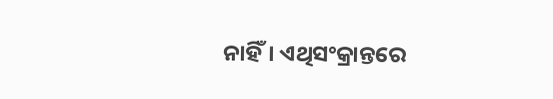ନାହିଁ। ଏଥିସଂକ୍ରାନ୍ତରେ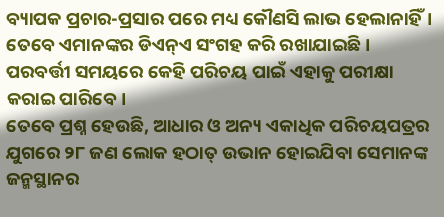ବ୍ୟାପକ ପ୍ରଚାର-ପ୍ରସାର ପରେ ମଧ୍ୟ କୌଣସି ଲାଭ ହେଲାନାହିଁ। ତେବେ ଏମାନଙ୍କର ଡିଏନ୍ଏ ସଂଗହ କରି ରଖାଯାଇଛି। ପରବର୍ତ୍ତୀ ସମୟରେ କେହି ପରିଚୟ ପାଇଁ ଏହାକୁ ପରୀକ୍ଷା କରାଇ ପାରିବେ।
ତେବେ ପ୍ରଶ୍ନ ହେଉଛି, ଆଧାର ଓ ଅନ୍ୟ ଏକାଧିକ ପରିଚୟପତ୍ରର ଯୁଗରେ ୨୮ ଜଣ ଲୋକ ହଠାତ୍ ଉଭାନ ହୋଇଯିବା ସେମାନଙ୍କ ଜନ୍ମସ୍ଥାନର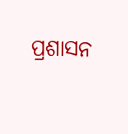ପ୍ରଶାସନ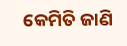କେମିତି ଜାଣି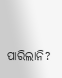ପାରିଲାନି?